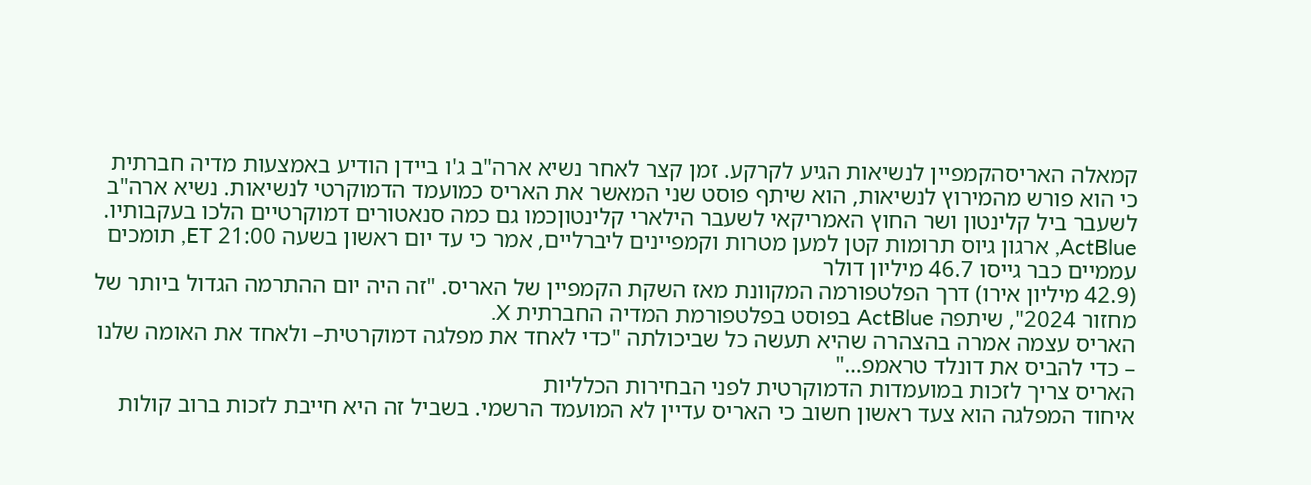קמאלה האריסהקמפיין לנשיאות הגיע לקרקע. זמן קצר לאחר נשיא ארה"ב ג'ו ביידן הודיע באמצעות מדיה חברתית כי הוא פורש מהמירוץ לנשיאות, הוא שיתף פוסט שני המאשר את האריס כמועמד הדמוקרטי לנשיאות. נשיא ארה"ב לשעבר ביל קלינטון ושר החוץ האמריקאי לשעבר הילארי קלינטוןכמו גם כמה סנאטורים דמוקרטיים הלכו בעקבותיו.
ActBlue, ארגון גיוס תרומות קטן למען מטרות וקמפיינים ליברליים, אמר כי עד יום ראשון בשעה 21:00 ET, תומכים עממיים כבר גייסו 46.7 מיליון דולר
(42.9 מיליון אירו) דרך הפלטפורמה המקוונת מאז השקת הקמפיין של האריס. "זה היה יום ההתרמה הגדול ביותר של מחזור 2024", שיתפה ActBlue בפוסט בפלטפורמת המדיה החברתית X.
האריס עצמה אמרה בהצהרה שהיא תעשה כל שביכולתה "כדי לאחד את מפלגה דמוקרטית– ולאחד את האומה שלנו – כדי להביס את דונלד טראמפ…"
האריס צריך לזכות במועמדות הדמוקרטית לפני הבחירות הכלליות
איחוד המפלגה הוא צעד ראשון חשוב כי האריס עדיין לא המועמד הרשמי. בשביל זה היא חייבת לזכות ברוב קולות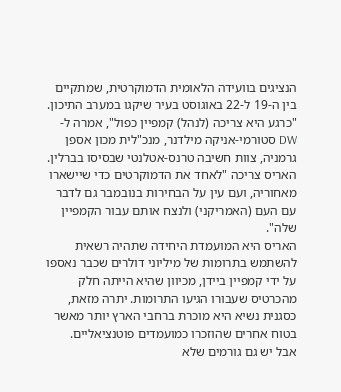הנציגים בוועידה הלאומית הדמוקרטית, שמתקיים בין ה-19 ל-22 באוגוסט בעיר שיקגו במערב התיכון.
"כרגע היא צריכה (לנהל) קמפיין כפול", אמרה ל-DW סטורמי-אניקה מילדנר, מנכ"לית מכון אספן גרמניה, צוות חשיבה טרנס-אטלנטי שבסיסו בברלין. האריס צריכה "לאחד את הדמוקרטים כדי שיישארו מאחוריה, ועם עין על הבחירות בנובמבר גם לדבר עם העם (האמריקני) ולנצח אותם עבור הקמפיין שלה".
האריס היא המועמדת היחידה שתהיה רשאית להשתמש בתרומות של מיליוני דולרים שכבר נאספו על ידי קמפיין ביידן, מכיוון שהיא הייתה חלק מהכרטיס שעבורו הגיעו התרומות. יתרה מזאת, כסגנית נשיא היא מוכרת ברחבי הארץ יותר מאשר בטוח אחרים שהוזכרו כמועמדים פוטנציאליים.
אבל יש גם גורמים שלא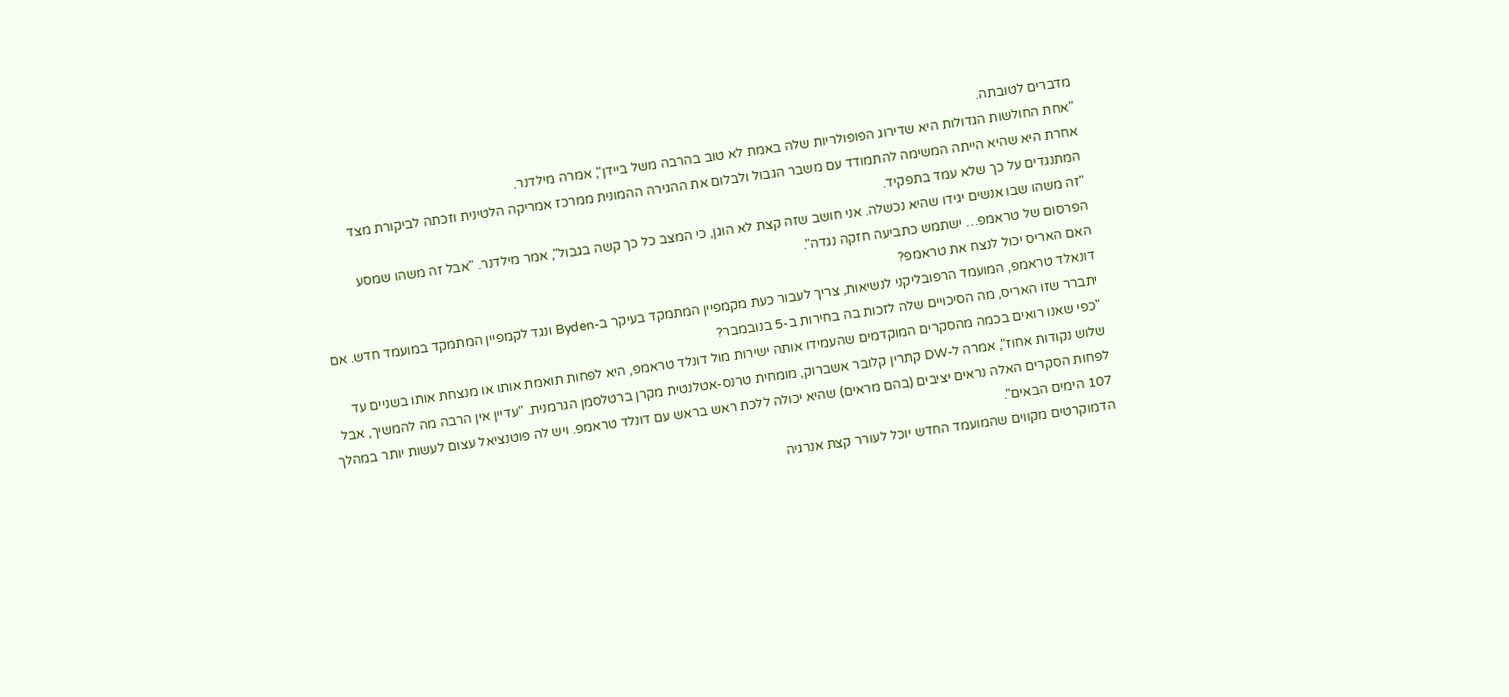מדברים לטובתה.
"אחת החולשות הגדולות היא שדירוג הפופולריות שלה באמת לא טוב בהרבה משל ביידן", אמרה מילדנר.
אחרת היא שהיא הייתה המשימה להתמודד עם משבר הגבול ולבלום את ההגירה ההמונית ממרכז אמריקה הלטינית וזכתה לביקורת מצד המתנגדים על כך שלא עמד בתפקיד.
"זה משהו שבו אנשים יגידו שהיא נכשלה. אני חושב שזה קצת לא הוגן, כי המצב כל כך קשה בגבול", אמר מילדנר. "אבל זה משהו שמסע הפרסום של טראמפ… ישתמש כתביעה חזקה נגדה".
האם האריס יכול לנצח את טראמפ?
דונאלד טראמפ, המועמד הרפובליקני לנשיאות, צריך לעבור כעת מקמפיין המתמקד בעיקר ב-Byden ונגד לקמפיין המתמקד במועמד חדש. אם יתברר שזו האריס, מה הסיכויים שלה לזכות בה בחירות ב-5 בנובמבר?
"כפי שאנו רואים בכמה מהסקרים המוקדמים שהעמידו אותה ישירות מול דונלד טראמפ, היא לפחות תואמת אותו או מנצחת אותו בשניים עד שלוש נקודות אחוז", אמרה ל-DW קתרין קלובר אשברוק, מומחית טרנס-אטלנטית מקרן ברטלסמן הגרמנית. "עדיין אין הרבה מה להמשיך, אבל לפחות הסקרים האלה נראים יציבים (בהם מראים) שהיא יכולה ללכת ראש בראש עם דונלד טראמפ. ויש לה פוטנציאל עצום לעשות יותר במהלך 107 הימים הבאים".
הדמוקרטים מקווים שהמועמד החדש יוכל לעורר קצת אנרגיה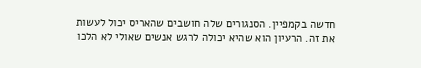חדשה בקמפיין. הסנגורים שלה חושבים שהאריס יכול לעשות את זה. הרעיון הוא שהיא יכולה לרגש אנשים שאולי לא הלכו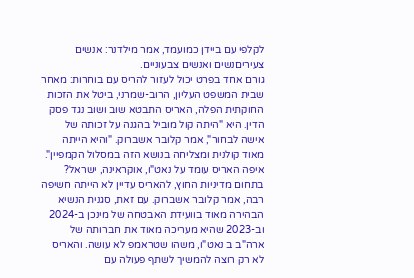לקלפי עם ביידן כמועמד, אמר מילדנר: אנשים צעיריםנשים ואנשים צבעוניים.
גורם אחד בפרט יכול לעזור להריס עם בוחרות: מאחר שבית המשפט העליון, הרוב-שמרני, ביטל את הזכות החוקתית הפלה, האריס התבטא שוב ושוב נגד פסק הדין. היא "היתה קול מוביל בהגנה על זכותה של אישה לבחור", אמר קלובר אשברוק. "והיא הייתה מאוד קולנית ומצליחה בנושא הזה במסלול הקמפיין".
איפה האריס עומד על נאט"ו, אוקראינה, ישראל?
בתחום מדיניות החוץ, להאריס עדיין לא הייתה חשיפה רבה, אמר קלובר אשברוק. עם זאת, סגנית הנשיא הבהירה מאוד בוועידת האבטחה של מינכן ב-2024 וב-2023 שהיא מעריכה מאוד את חברותה של ארה"ב ב נאט"ו, משהו שטראמפ לא עושה. והאריס לא רק רוצה להמשיך לשתף פעולה עם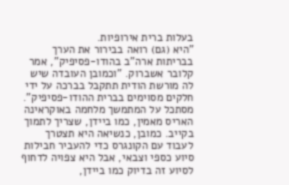בעלות ברית אירופיות.
"היא (גם) רואה בבירור את הערך בבריתות ארה"ב בהודו-פסיפיק", אמר קלובר אשברוק. "וכמובן העובדה שיש לה מורשת הודית תתקבל בברכה על ידי חלקים מסוימים בברית ההודו-פסיפיק".
מסתכל על המתמשך מלחמה באוקראינה האריס מאמין, כמו ביידן, שצריך לתמוך בקייב. כמובן, כנשיאה היא תצטרך לעבוד עם הקונגרס כדי להעביר חבילות סיוע כספי וצבאי, אבל היא צפויה לדחוף לסיוע זה בדיוק כמו ביידן,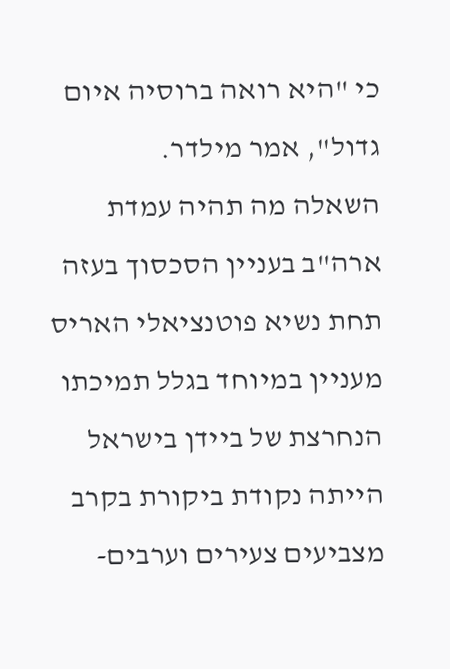כי "היא רואה ברוסיה איום גדול", אמר מילדר.
השאלה מה תהיה עמדת ארה"ב בעניין הסכסוך בעזה תחת נשיא פוטנציאלי האריס מעניין במיוחד בגלל תמיכתו הנחרצת של ביידן בישראל הייתה נקודת ביקורת בקרב מצביעים צעירים וערבים-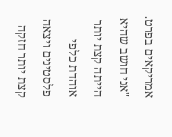אמריקאים בפרט.
"אני חושב שהיא הייתה קצת יותר אוהדת כלפי פלסטינים ויצאה קצת יותר חזקה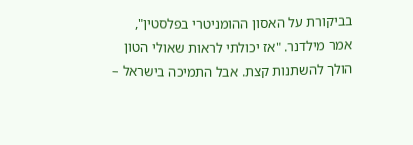בביקורת על האסון ההומניטרי בפלסטין", אמר מילדנר. "אז יכולתי לראות שאולי הטון הולך להשתנות קצת. אבל התמיכה בישראל –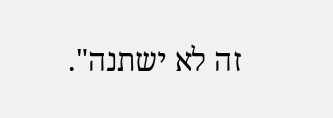זה לא ישתנה".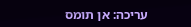עריכה: אן תומס